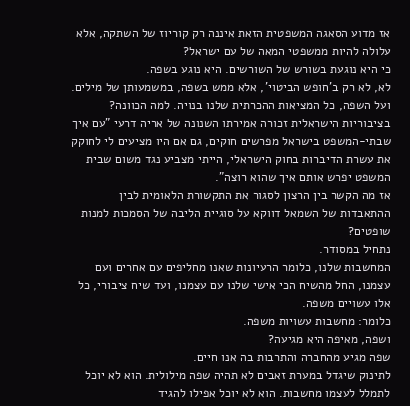אז מדוע הסאגה המשפטית הזאת איננה רק קוריוז של השתקה, אלא עלולה להיות ממשפטי המאה של עם ישראל?
כי היא נוגעת בשורש של השורשים. היא נוגע בשפה.
לא, לא רק ב'חופש הביטוי', אלא ממש בשפה, במשמעותן של מילים.
ועל השפה, כל המציאות ההכרתית שלנו בנויה. למה הכוונה?
בציבוריות הישראלית זכורה אמירתו השנונה של אריה דרעי "עם איך שבתי-המשפט בישראל מפרשים חוקים, גם אם היו מציעים לי לחוקק את עשרת הדיברות בחוק הישראלי, הייתי מצביע נגד משום שבית המשפט יפרש אותם איך שהוא רוצה".
אז מה הקשר בין הרצון לסגור את התקשורת הלאומית לבין ההתאבדות של השמאל דווקא על סוגיית הליבה של הסמכות למנות שופטים?
נתחיל במסודר.
המחשבות שלנו, כלומר הרעיונות שאנו מחליפים עם אחרים ועם עצמנו, החל מהשיח הכי אישי שלנו עם עצמנו, ועד שיח ציבורי, כל אלו עשויים משפה.
כלומר: מחשבות עשויות משפה.
ושפה, מאיפה היא מגיעה?
שפה מגיע מהחברה והתרבות בה אנו חיים.
לתינוק שיגדל במערת זאבים לא תהיה שפה מילולית. הוא לא יוכל לתמלל לעצמו מחשבות. הוא לא יוכל אפילו להגיד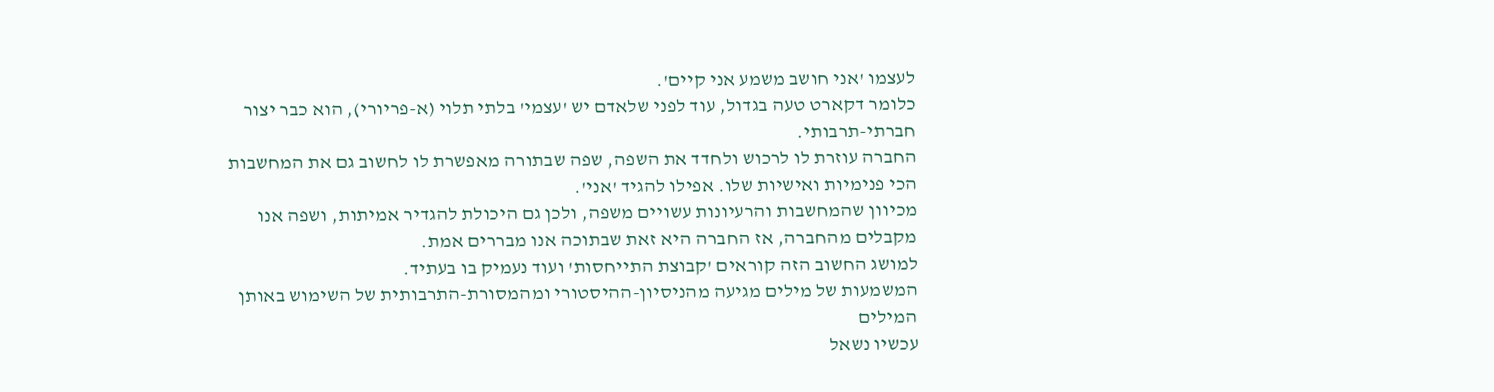לעצמו 'אני חושב משמע אני קיים'.
כלומר דקארט טעה בגדול, עוד לפני שלאדם יש 'עצמי' בלתי תלוי (א-פריורי), הוא כבר יצור חברתי-תרבותי.
החברה עוזרת לו לרכוש ולחדד את השפה, שפה שבתורה מאפשרת לו לחשוב גם את המחשבות הכי פנימיות ואישיות שלו. אפילו להגיד 'אני'.
מכיוון שהמחשבות והרעיונות עשויים משפה, ולכן גם היכולת להגדיר אמיתות, ושפה אנו מקבלים מהחברה, אז החברה היא זאת שבתוכה אנו מבררים אמת.
למושג החשוב הזה קוראים 'קבוצת התייחסות' ועוד נעמיק בו בעתיד.
המשמעות של מילים מגיעה מהניסיון-ההיסטורי ומהמסורת-התרבותית של השימוש באותן המילים
עכשיו נשאל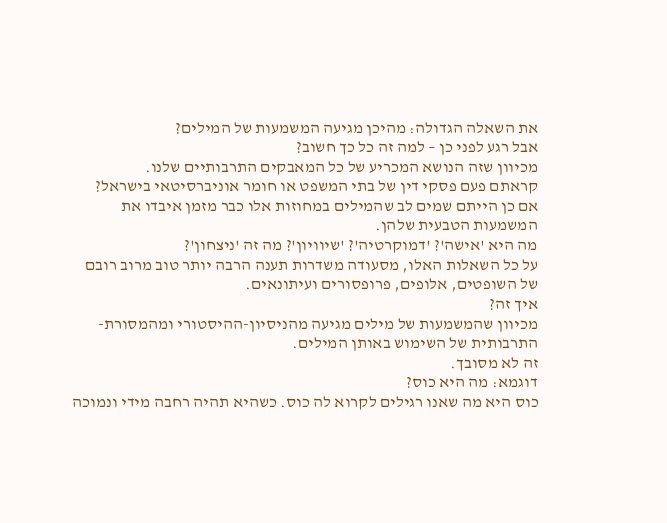את השאלה הגדולה: מהיכן מגיעה המשמעות של המילים?
אבל רגע לפני כן – למה זה כל כך חשוב?
מכיוון שזה הנושא המכריע של כל המאבקים התרבותיים שלנו.
קראתם פעם פסקי דין של בתי המשפט או חומר אוניברסיטאי בישראל?
אם כן הייתם שמים לב שהמילים במחוזות אלו כבר מזמן איבדו את המשמעות הטבעית שלהן.
מה היא 'אישה'? 'דמוקרטיה'? 'שיוויון'? מה זה 'ניצחון'?
על כל השאלות האלו, מסעודה משדרות תענה הרבה יותר טוב מרוב רובם של השופטים, אלופים, פרופסורים ועיתונאים.
איך זה?
מכיוון שהמשמעות של מילים מגיעה מהניסיון-ההיסטורי ומהמסורת-התרבותית של השימוש באותן המילים.
זה לא מסובך.
דוגמא: מה היא כוס?
כוס היא מה שאנו רגילים לקרוא לה כוס. כשהיא תהיה רחבה מידי ונמוכה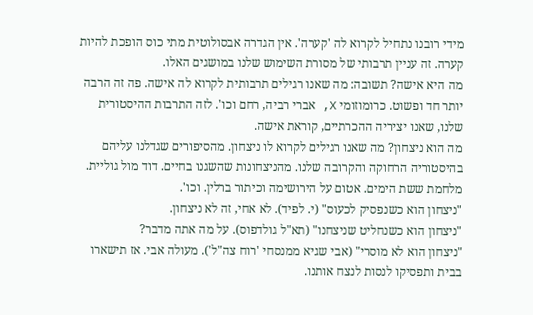מידי רובנו נתחיל לקרוא לה 'קערה'. אין הגדרה אבסולוטית מתי כוס הופכת להיות קערה. זה עניין תרבותי של מסורת השימוש שלנו במושגים האלו.
מה היא אישה? תשובה: מה שאנו רגילים תרבותית לקרוא לה אישה. פה זה הרבה יותר חד ופשוט. כרומוזומי X, אברי רביה, רחם וכו'. לזה התרבות ההיסטורית שלנו, שאנו יציריה ההכרתיים, קוראת אישה.
מה הוא ניצחון? מה שאנו רגילים לקרוא לו ניצחון. מהסיפורים שגדלנו עליהם בהיסטוריה הרחוקה והקרובה שלנו. מהניצחונות שהשגנו בחיים. דוד מול גוליית. מלחמת ששת הימים. אטום על הירושימה וכיתור ברלין. וכו'.
"ניצחון הוא כשנפסיק לכעוס" (י. לפיד). לא אחי, זה לא ניצחון.
"ניצחון הוא כשנחליט שניצחנו" (תא"ל גולדפוס). על מה אתה מדבר?
"ניצחון הוא לא מוסרי" (אבי שגיא ממנסחי 'רוח צה"ל'). מעולה אבי. אז תישארו בבית ותפסיקו לנסות לנצח אותנו.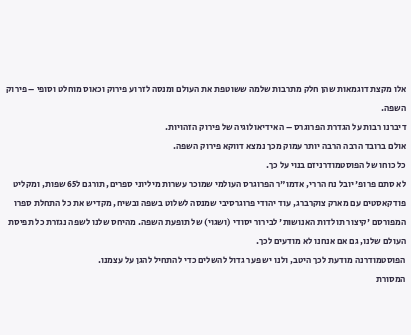אלו מקצת דוגמאות שהן חלק מתרבות שלמה ששוטפת את העולם ומנסה לזרוע פירוק וכאוס מוחלט וסופי – פירוק השפה.
דיברנו רבות על הגדרת הפרוגרס – האידיאולוגיה של פירוק הזהויות.
אולם ברובד הרבה הרבה יותר עמוק מכך נמצא דווקא פירוק השפה.
כל כוחו של הפוסטמודרניזם בנוי על כך.
לא סתם פרופ' יובל נח הררי, אדמו"ר הפרוגרס העולמי שמוכר עשרות מיליוני ספרים, תורגם ל65 שפות, ומקליט פודקאסטים עם מארק צוקרברג, עוד יהודי פרוגרסיבי שמנסה לשלוט בשפה ובשיח, מקדיש את כל התחלת ספרו המפורסם 'קיצור תולדות האנושות' לבירור יסודי (ושגוי) של תופעת השפה. מהיחס שלנו לשפה נגזרת כל תפיסת העולם שלנו, גם אם אנחנו לא מודעים לכך.
הפוסטמודרנה מודעת לכך היטב, ולנו יש פער גדול להשלים כדי להתחיל להגן על עצמנו.
המסורת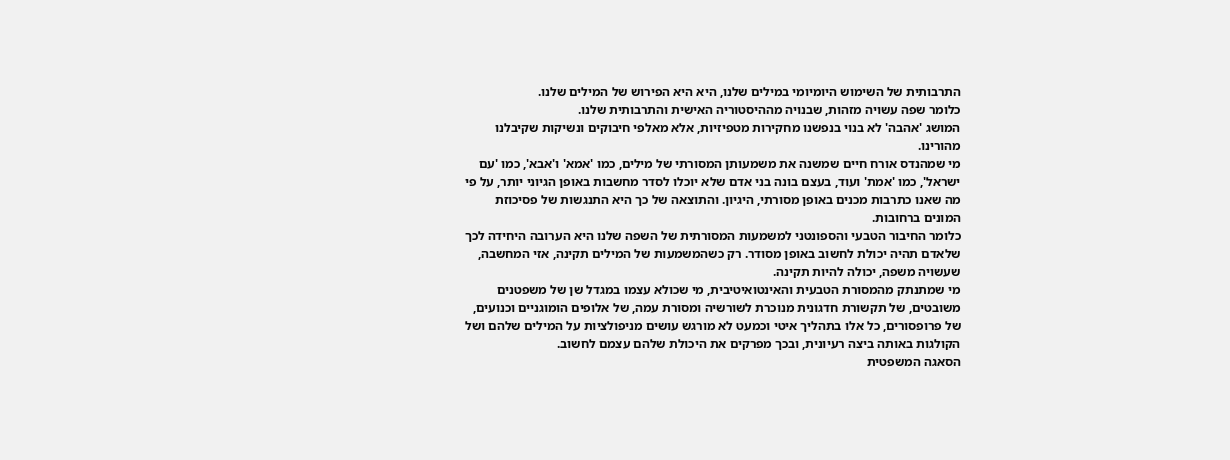התרבותית של השימוש היומיומי במילים שלנו, היא היא הפירוש של המילים שלנו.
כלומר שפה עשויה מזהות, שבנויה מההיסטוריה האישית והתרבותית שלנו.
המושג 'אהבה' לא בנוי בנפשנו מחקירות מטפיזיות, אלא מאלפי חיבוקים ונשיקות שקיבלנו מהורינו.
מי שמהנדס אורח חיים שמשנה את משמעותן המסורתי של מילים, כמו 'אמא' ו'אבא', כמו 'עם ישראל', כמו 'אמת' ועוד, בעצם בונה בני אדם שלא יוכלו לסדר מחשבות באופן הגיוני יותר, על פי מה שאנו כתרבות מכנים באופן מסורתי, היגיון. והתוצאה של כך היא התנגשות של פסיכוזת המונים ברחובות.
כלומר החיבור הטבעי והספונטני למשמעות המסורתית של השפה שלנו היא הערובה היחידה לכך שלאדם תהיה יכולת לחשוב באופן מסודר. רק כשהמשמעות של המילים תקינה, אזי המחשבה, שעשויה משפה, יכולה להיות תקינה.
מי שמתנתק מהמסורת הטבעית והאינטואיטיבית, מי שכולא עצמו במגדל שן של משפטנים משובטים, של תקשורת חדגונית מנוכרת לשורשיה ומסורת עמה, של אלופים הומוגניים וכנועים, של פרופסורים, כל אלו בתהליך איטי וכמעט לא מורגש עושים מניפולציות על המילים שלהם ושל הקולגות באותה ביצה רעיונית, ובכך מפרקים את היכולת שלהם עצמם לחשוב.
הסאגה המשפטית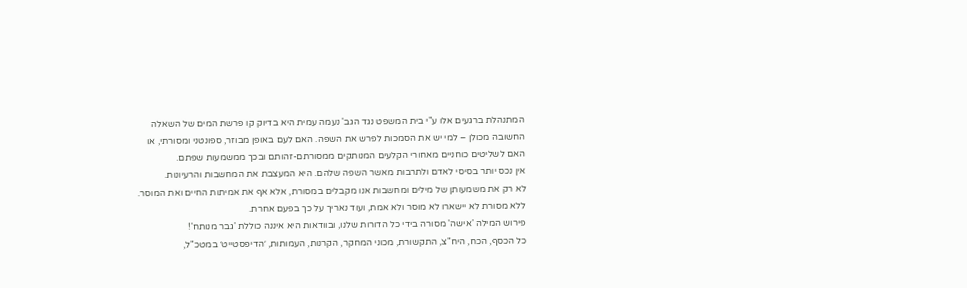המתנהלת ברגעים אלו ע"י בית המשפט נגד הגב' נעמה עמית היא בדיוק קו פרשת המים של השאלה החשובה מכולן – למי יש את הסמכות לפרש את השפה. האם לעם באופן מבוזר, ספונטני ומסורתי, או האם לשליטים כוחניים מאחורי הקלעים המנותקים ממסורתם-זהותם ובכך ממשמעות שפתם.
אין נכס יותר בסיסי לאדם ולתרבות מאשר השפה שלהם. היא המעצבת את המחשבות והרעיונות.
לא רק את משמעותן של מילים ומחשבות אנו מקבלים במסורת, אלא אף את אמיתות החיים ואת המוסר. ללא מסורת לא יישארו לא מוסר ולא אמת, ועוד נאריך על כך בפעם אחרת.
פירוש המילה 'אישה' מסורה בידי כל הדורות שלנו, ובוודאות היא איננה כוללת 'גבר מנותח'!
כל הכסף, הכח, היח"צ, התקשורת, מכוני המחקר, הקרנות, העמותות, ׳הדיפסטייט׳ במטכ"ל,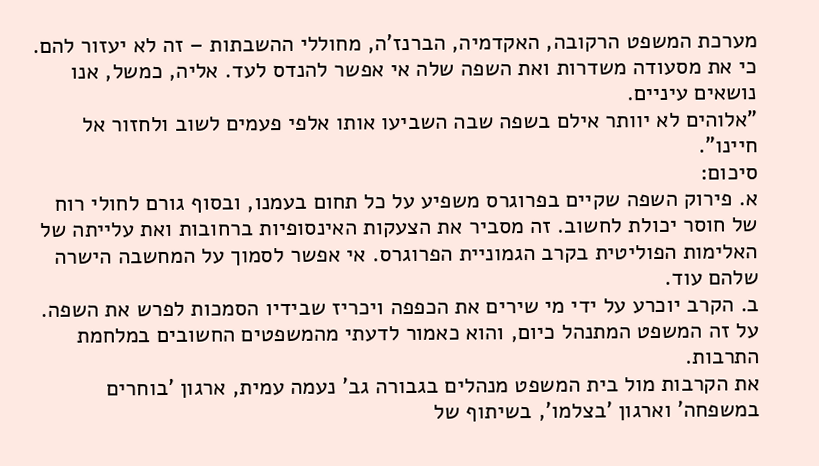מערכת המשפט הרקובה, האקדמיה, הברנז'ה, מחוללי ההשבתות – זה לא יעזור להם.
כי את מסעודה משדרות ואת השפה שלה אי אפשר להנדס לעד. אליה, כמשל, אנו נושאים עיניים.
"אלוהים לא יוותר אילם בשפה שבה השביעו אותו אלפי פעמים לשוב ולחזור אל חיינו".
סיכום:
א. פירוק השפה שקיים בפרוגרס משפיע על כל תחום בעמנו, ובסוף גורם לחולי רוח של חוסר יכולת לחשוב. זה מסביר את הצעקות האינסופיות ברחובות ואת עלייתה של האלימות הפוליטית בקרב הגמוניית הפרוגרס. אי אפשר לסמוך על המחשבה הישרה שלהם עוד.
ב. הקרב יוכרע על ידי מי שירים את הכפפה ויכריז שבידיו הסמכות לפרש את השפה. על זה המשפט המתנהל כיום, והוא כאמור לדעתי מהמשפטים החשובים במלחמת התרבות.
את הקרבות מול בית המשפט מנהלים בגבורה גב' נעמה עמית, ארגון 'בוחרים במשפחה' וארגון 'בצלמו', בשיתוף של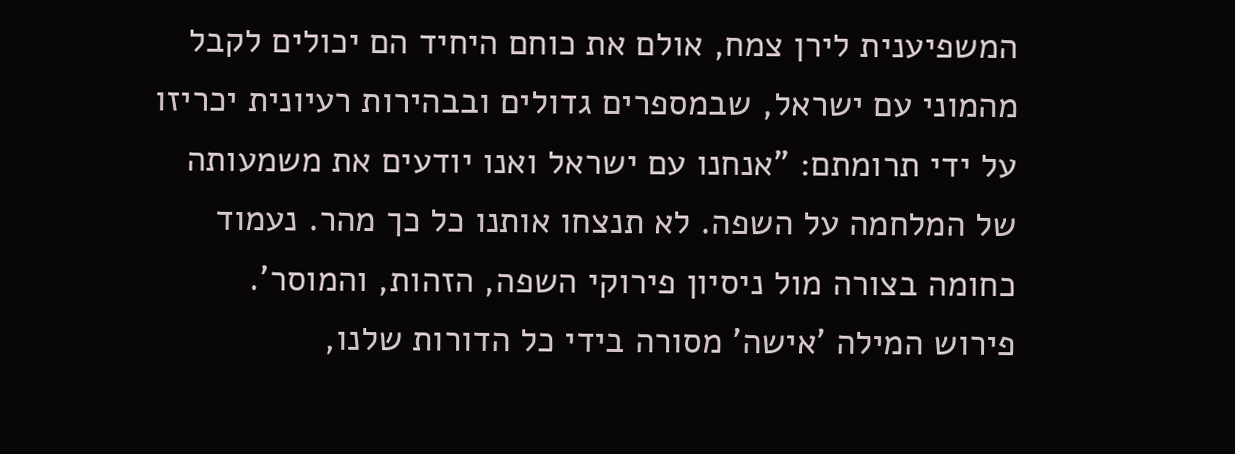המשפיענית לירן צמח, אולם את כוחם היחיד הם יכולים לקבל מהמוני עם ישראל, שבמספרים גדולים ובבהירות רעיונית יכריזו על ידי תרומתם: "אנחנו עם ישראל ואנו יודעים את משמעותה של המלחמה על השפה. לא תנצחו אותנו כל כך מהר. נעמוד כחומה בצורה מול ניסיון פירוקי השפה, הזהות, והמוסר'.
פירוש המילה 'אישה' מסורה בידי כל הדורות שלנו,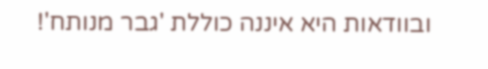ובוודאות היא איננה כוללת 'גבר מנותח'!